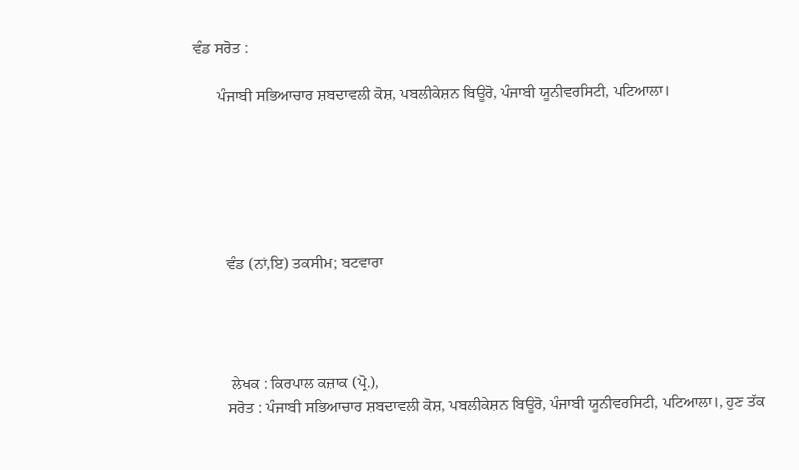ਵੰਡ ਸਰੋਤ :

      ਪੰਜਾਬੀ ਸਭਿਆਚਾਰ ਸ਼ਬਦਾਵਲੀ ਕੋਸ਼, ਪਬਲੀਕੇਸ਼ਨ ਬਿਊਰੋ, ਪੰਜਾਬੀ ਯੂਨੀਵਰਸਿਟੀ, ਪਟਿਆਲਾ।






        ਵੰਡ (ਨਾਂ,ਇ) ਤਕਸੀਮ; ਬਟਵਾਰਾ




         ਲੇਖਕ : ਕਿਰਪਾਲ ਕਜ਼ਾਕ (ਪ੍ਰੋ.),
        ਸਰੋਤ : ਪੰਜਾਬੀ ਸਭਿਆਚਾਰ ਸ਼ਬਦਾਵਲੀ ਕੋਸ਼, ਪਬਲੀਕੇਸ਼ਨ ਬਿਊਰੋ, ਪੰਜਾਬੀ ਯੂਨੀਵਰਸਿਟੀ, ਪਟਿਆਲਾ।, ਹੁਣ ਤੱਕ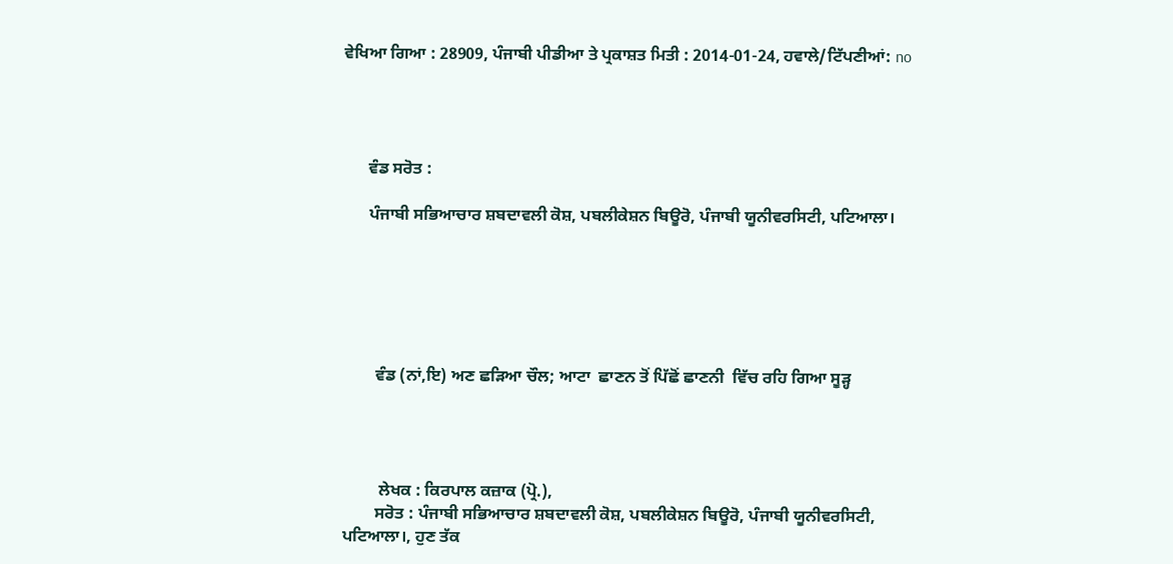ਵੇਖਿਆ ਗਿਆ : 28909, ਪੰਜਾਬੀ ਪੀਡੀਆ ਤੇ ਪ੍ਰਕਾਸ਼ਤ ਮਿਤੀ : 2014-01-24, ਹਵਾਲੇ/ਟਿੱਪਣੀਆਂ: no




      ਵੰਡ ਸਰੋਤ :

      ਪੰਜਾਬੀ ਸਭਿਆਚਾਰ ਸ਼ਬਦਾਵਲੀ ਕੋਸ਼, ਪਬਲੀਕੇਸ਼ਨ ਬਿਊਰੋ, ਪੰਜਾਬੀ ਯੂਨੀਵਰਸਿਟੀ, ਪਟਿਆਲਾ।






        ਵੰਡ (ਨਾਂ,ਇ) ਅਣ ਛੜਿਆ ਚੌਲ; ਆਟਾ  ਛਾਣਨ ਤੋਂ ਪਿੱਛੋਂ ਛਾਣਨੀ  ਵਿੱਚ ਰਹਿ ਗਿਆ ਸੂੜ੍ਹ




         ਲੇਖਕ : ਕਿਰਪਾਲ ਕਜ਼ਾਕ (ਪ੍ਰੋ.),
        ਸਰੋਤ : ਪੰਜਾਬੀ ਸਭਿਆਚਾਰ ਸ਼ਬਦਾਵਲੀ ਕੋਸ਼, ਪਬਲੀਕੇਸ਼ਨ ਬਿਊਰੋ, ਪੰਜਾਬੀ ਯੂਨੀਵਰਸਿਟੀ, ਪਟਿਆਲਾ।, ਹੁਣ ਤੱਕ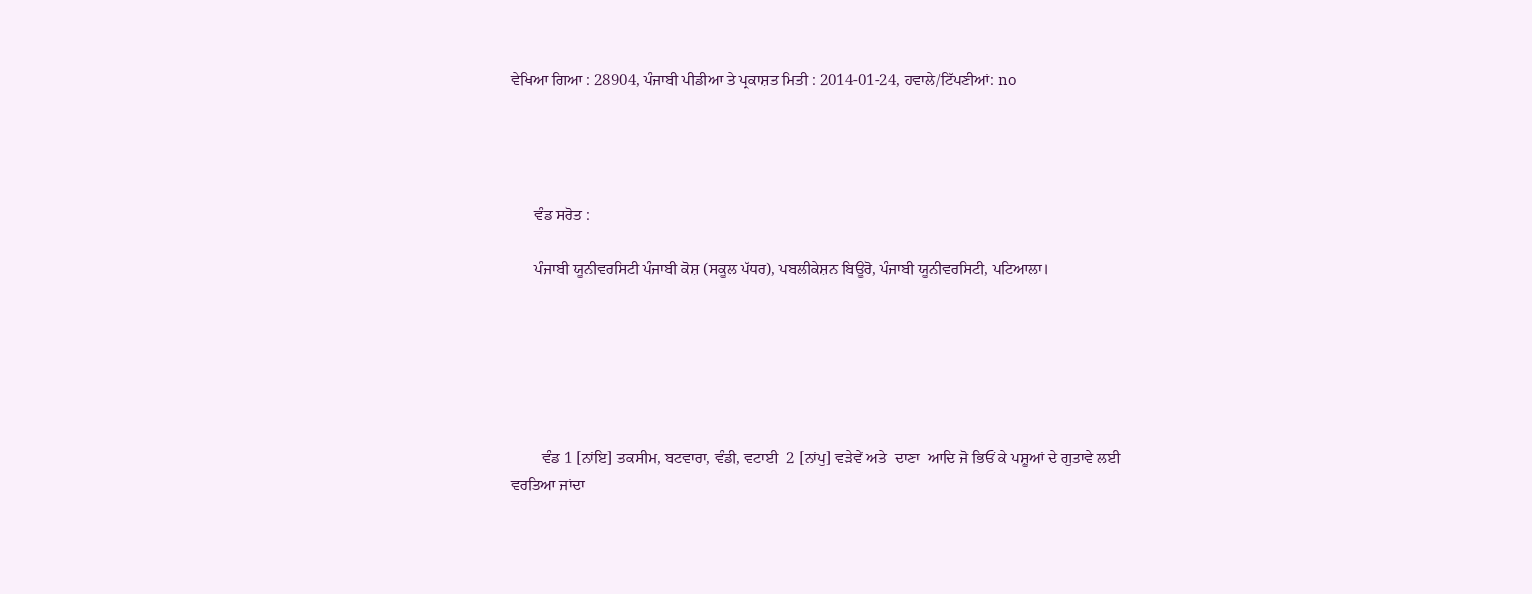ਵੇਖਿਆ ਗਿਆ : 28904, ਪੰਜਾਬੀ ਪੀਡੀਆ ਤੇ ਪ੍ਰਕਾਸ਼ਤ ਮਿਤੀ : 2014-01-24, ਹਵਾਲੇ/ਟਿੱਪਣੀਆਂ: no




      ਵੰਡ ਸਰੋਤ :

      ਪੰਜਾਬੀ ਯੂਨੀਵਰਸਿਟੀ ਪੰਜਾਬੀ ਕੋਸ਼ (ਸਕੂਲ ਪੱਧਰ), ਪਬਲੀਕੇਸ਼ਨ ਬਿਊਰੋ, ਪੰਜਾਬੀ ਯੂਨੀਵਰਸਿਟੀ, ਪਟਿਆਲਾ।






        ਵੰਡ 1 [ਨਾਂਇ] ਤਕਸੀਮ, ਬਟਵਾਰਾ, ਵੰਡੀ, ਵਟਾਈ  2 [ਨਾਂਪੁ] ਵੜੇਵੇਂ ਅਤੇ  ਦਾਣਾ  ਆਦਿ ਜੋ ਭਿਓਂ ਕੇ ਪਸ਼ੂਆਂ ਦੇ ਗੁਤਾਵੇ ਲਈ ਵਰਤਿਆ ਜਾਂਦਾ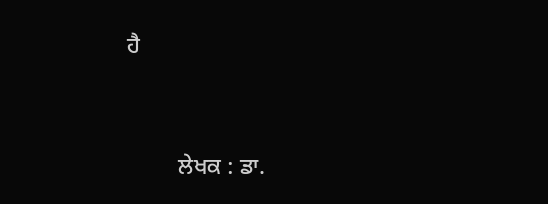ਹੈ




         ਲੇਖਕ : ਡਾ.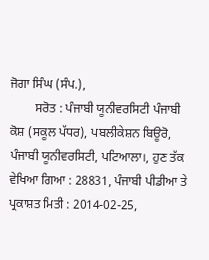ਜੋਗਾ ਸਿੰਘ (ਸੰਪ.),
        ਸਰੋਤ : ਪੰਜਾਬੀ ਯੂਨੀਵਰਸਿਟੀ ਪੰਜਾਬੀ ਕੋਸ਼ (ਸਕੂਲ ਪੱਧਰ), ਪਬਲੀਕੇਸ਼ਨ ਬਿਊਰੋ, ਪੰਜਾਬੀ ਯੂਨੀਵਰਸਿਟੀ, ਪਟਿਆਲਾ।, ਹੁਣ ਤੱਕ ਵੇਖਿਆ ਗਿਆ : 28831, ਪੰਜਾਬੀ ਪੀਡੀਆ ਤੇ ਪ੍ਰਕਾਸ਼ਤ ਮਿਤੀ : 2014-02-25,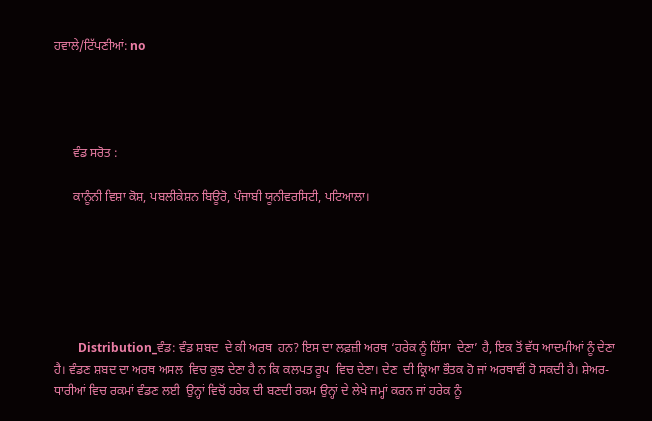ਹਵਾਲੇ/ਟਿੱਪਣੀਆਂ: no




      ਵੰਡ ਸਰੋਤ :

      ਕਾਨੂੰਨੀ ਵਿਸ਼ਾ ਕੋਸ਼, ਪਬਲੀਕੇਸ਼ਨ ਬਿਊਰੋ, ਪੰਜਾਬੀ ਯੂਨੀਵਰਸਿਟੀ, ਪਟਿਆਲਾ।






        Distribution_ਵੰਡ: ਵੰਡ ਸ਼ਬਦ  ਦੇ ਕੀ ਅਰਥ  ਹਨ? ਇਸ ਦਾ ਲਫ਼ਜ਼ੀ ਅਰਥ ‘ਹਰੇਕ ਨੂੰ ਹਿੱਸਾ  ਦੇਣਾ’ ਹੈ, ਇਕ ਤੋਂ ਵੱਧ ਆਦਮੀਆਂ ਨੂੰ ਦੇਣਾ ਹੈ। ਵੰਡਣ ਸ਼ਬਦ ਦਾ ਅਰਥ ਅਸਲ  ਵਿਚ ਕੁਝ ਦੇਣਾ ਹੈ ਨ ਕਿ ਕਲਪਤ ਰੂਪ  ਵਿਚ ਦੇਣਾ। ਦੇਣ  ਦੀ ਕ੍ਰਿਆ ਭੌਤਕ ਹੋ ਜਾਂ ਅਰਥਾਵੀਂ ਹੋ ਸਕਦੀ ਹੈ। ਸ਼ੇਅਰ-ਧਾਰੀਆਂ ਵਿਚ ਰਕਮਾਂ ਵੰਡਣ ਲਈ  ਉਨ੍ਹਾਂ ਵਿਚੋਂ ਹਰੇਕ ਦੀ ਬਣਦੀ ਰਕਮ ਉਨ੍ਹਾਂ ਦੇ ਲੇਖੇ ਜਮ੍ਹਾਂ ਕਰਨ ਜਾਂ ਹਰੇਕ ਨੂੰ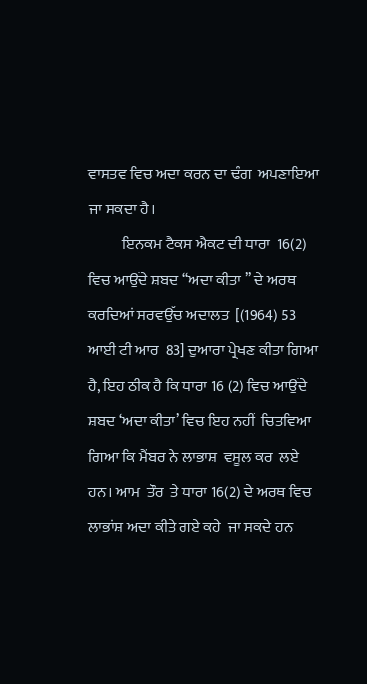ਵਾਸਤਵ ਵਿਚ ਅਦਾ ਕਰਨ ਦਾ ਢੰਗ  ਅਪਣਾਇਆ ਜਾ ਸਕਦਾ ਹੈ।
           ਇਨਕਮ ਟੈਕਸ ਐਕਟ ਦੀ ਧਾਰਾ  16(2) ਵਿਚ ਆਉਂਦੇ ਸ਼ਬਦ ‘‘ਅਦਾ ਕੀਤਾ ’’ ਦੇ ਅਰਥ ਕਰਦਿਆਂ ਸਰਵਉੱਚ ਅਦਾਲਤ  [(1964) 53 ਆਈ ਟੀ ਆਰ  83] ਦੁਆਰਾ ਪ੍ਰੇਖਣ ਕੀਤਾ ਗਿਆ ਹੈ, ਇਹ ਠੀਕ ਹੈ ਕਿ ਧਾਰਾ 16 (2) ਵਿਚ ਆਉਂਦੇ ਸ਼ਬਦ ‘ਅਦਾ ਕੀਤਾ’ ਵਿਚ ਇਹ ਨਹੀਂ  ਚਿਤਵਿਆ ਗਿਆ ਕਿ ਮੈਂਬਰ ਨੇ ਲਾਭਾਸ਼  ਵਸੂਲ ਕਰ  ਲਏ ਹਨ। ਆਮ  ਤੌਰ  ਤੇ ਧਾਰਾ 16(2) ਦੇ ਅਰਥ ਵਿਚ ਲਾਭਾਂਸ਼ ਅਦਾ ਕੀਤੇ ਗਏ ਕਹੇ  ਜਾ ਸਕਦੇ ਹਨ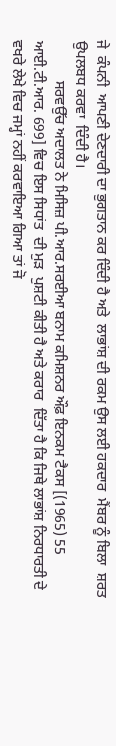ਜੇ  ਕੰਪਨੀ  ਆਪਣੀ ਦੇਣਦਾਰੀ ਦਾ ਭੁਗਤਾਨ ਕਰ ਦਿੰਦੀ ਹੈ ਅਤੇ  ਲਾਭਾਂਸ਼ ਦੀ ਰਕਮ ਉਸ ਲਈ ਹਕਦਾਰ  ਮੈਂਬਰ ਨੂੰ ਬਿਲਾ  ਸ਼ਰਤ  ਉਪਲਬਧ ਕਰਵਾ  ਦਿੰਦੀ ਹੈ।
           ਸਰਵਉੱਚ ਅਦਾਲਤ ਨੇ ਮਿਸਿਜ਼ ਪੀ.ਆਰ.ਸਰਈਆ ਬਨਾਮ ਕਮਿਸ਼ਨਰ ਔਫ਼ ਇਨਕਮ ਟੈਕਸ [(1965) 55 ਆਈ.ਟੀ.ਆਰ. 699] ਵਿਚ ਇਸ ਸਿਧਾਂਤ  ਦੀ ਮੁੜ  ਪੁਸ਼ਟੀ ਕੀਤੀ ਹੈ ਅਤੇ ਕਰਾਰ  ਦਿੱਤਾ ਹੈ ਕਿ ਜਿਥੇ ਲਾਭਾਂਸ਼ ਨਿਰਧਾਰਤੀ ਦੇ ਵਖਰੇ ਲੇਖੇ ਵਿਚ ਜਮ੍ਹਾਂ ਨਹੀਂ ਕਰਵਾਇਆ ਗਿਆ ਤਾਂ ਜੋ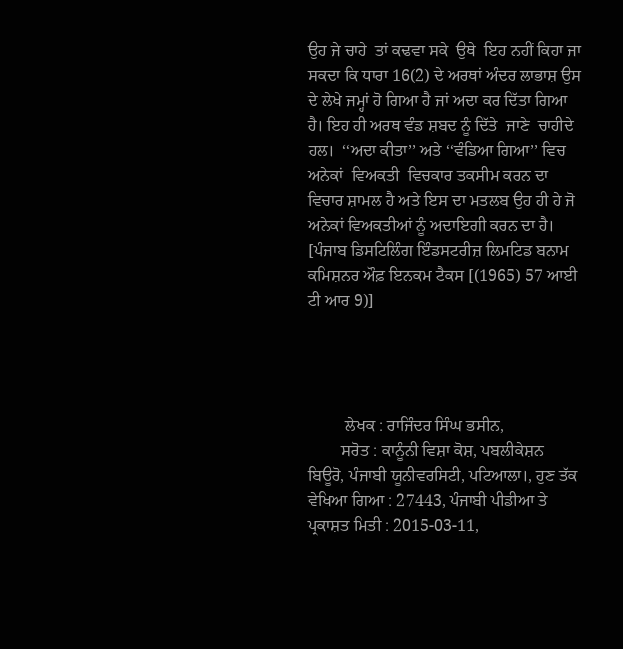ਉਹ ਜੇ ਚਾਹੇ  ਤਾਂ ਕਢਵਾ ਸਕੇ  ਉਥੇ  ਇਹ ਨਹੀਂ ਕਿਹਾ ਜਾ ਸਕਦਾ ਕਿ ਧਾਰਾ 16(2) ਦੇ ਅਰਥਾਂ ਅੰਦਰ ਲਾਭਾਸ਼ ਉਸ ਦੇ ਲੇਖੇ ਜਮ੍ਹਾਂ ਹੋ ਗਿਆ ਹੈ ਜਾਂ ਅਦਾ ਕਰ ਦਿੱਤਾ ਗਿਆ ਹੈ। ਇਹ ਹੀ ਅਰਥ ਵੰਡ ਸ਼ਬਦ ਨੂੰ ਦਿੱਤੇ  ਜਾਣੇ  ਚਾਹੀਦੇ ਹਲ।  ‘‘ਅਦਾ ਕੀਤਾ’’ ਅਤੇ ‘‘ਵੰਡਿਆ ਗਿਆ’’ ਵਿਚ ਅਨੇਕਾਂ  ਵਿਅਕਤੀ  ਵਿਚਕਾਰ ਤਕਸੀਮ ਕਰਨ ਦਾ ਵਿਚਾਰ ਸ਼ਾਮਲ ਹੈ ਅਤੇ ਇਸ ਦਾ ਮਤਲਬ ਉਹ ਹੀ ਹੇ ਜੋ ਅਨੇਕਾਂ ਵਿਅਕਤੀਆਂ ਨੂੰ ਅਦਾਇਗੀ ਕਰਨ ਦਾ ਹੈ। [ਪੰਜਾਬ ਡਿਸਟਿਲਿੰਗ ਇੰਡਸਟਰੀਜ਼ ਲਿਮਟਿਡ ਬਨਾਮ ਕਮਿਸ਼ਨਰ ਔਫ਼ ਇਨਕਮ ਟੈਕਸ [(1965) 57 ਆਈ ਟੀ ਆਰ 9)]




         ਲੇਖਕ : ਰਾਜਿੰਦਰ ਸਿੰਘ ਭਸੀਨ,
        ਸਰੋਤ : ਕਾਨੂੰਨੀ ਵਿਸ਼ਾ ਕੋਸ਼, ਪਬਲੀਕੇਸ਼ਨ ਬਿਊਰੋ, ਪੰਜਾਬੀ ਯੂਨੀਵਰਸਿਟੀ, ਪਟਿਆਲਾ।, ਹੁਣ ਤੱਕ ਵੇਖਿਆ ਗਿਆ : 27443, ਪੰਜਾਬੀ ਪੀਡੀਆ ਤੇ ਪ੍ਰਕਾਸ਼ਤ ਮਿਤੀ : 2015-03-11,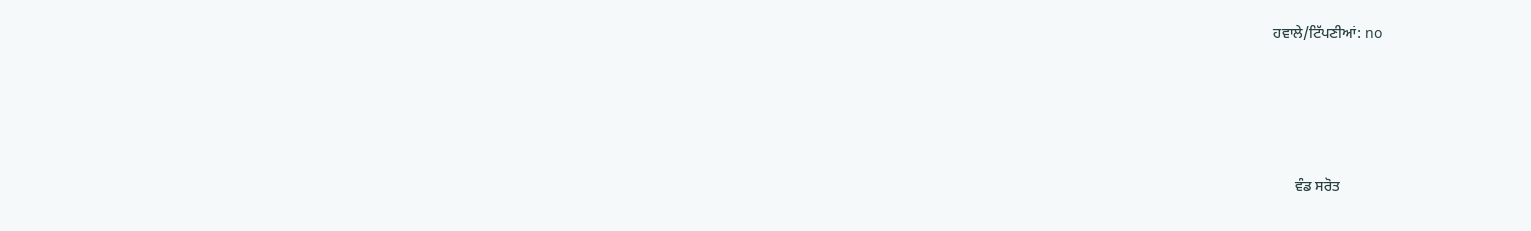ਹਵਾਲੇ/ਟਿੱਪਣੀਆਂ: no




      ਵੰਡ ਸਰੋਤ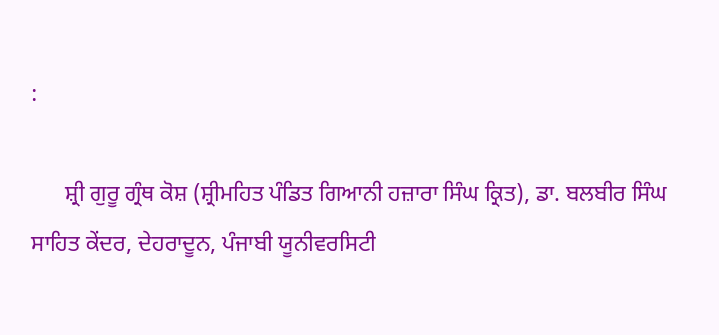:

      ਸ਼੍ਰੀ ਗੁਰੂ ਗ੍ਰੰਥ ਕੋਸ਼ (ਸ਼੍ਰੀਮਹਿਤ ਪੰਡਿਤ ਗਿਆਨੀ ਹਜ਼ਾਰਾ ਸਿੰਘ ਕ੍ਰਿਤ), ਡਾ. ਬਲਬੀਰ ਸਿੰਘ ਸਾਹਿਤ ਕੇਂਦਰ, ਦੇਹਰਾਦੂਨ, ਪੰਜਾਬੀ ਯੂਨੀਵਰਸਿਟੀ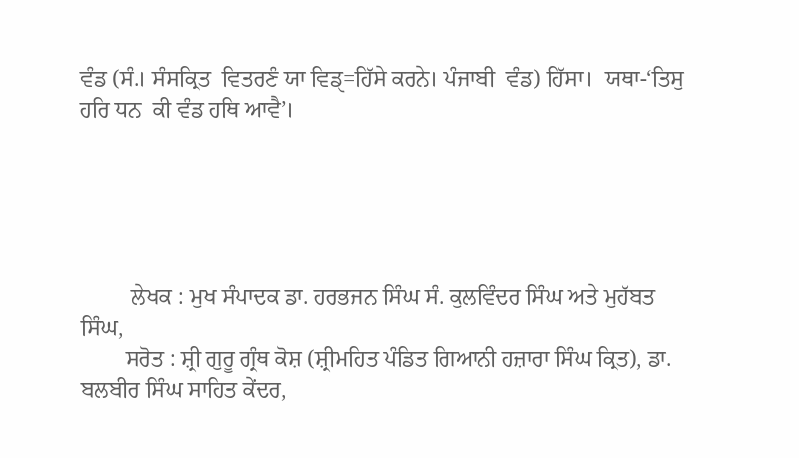ਵੰਡ (ਸੰ.। ਸੰਸਕ੍ਰਿਤ  ਵਿਤਰਣੰ ਯਾ ਵਿਡੑ=ਹਿੱਸੇ ਕਰਨੇ। ਪੰਜਾਬੀ  ਵੰਡ) ਹਿੱਸਾ।  ਯਥਾ-‘ਤਿਸੁ ਹਰਿ ਧਨ  ਕੀ ਵੰਡ ਹਥਿ ਆਵੈ’।





         ਲੇਖਕ : ਮੁਖ ਸੰਪਾਦਕ ਡਾ. ਹਰਭਜਨ ਸਿੰਘ ਸੰ. ਕੁਲਵਿੰਦਰ ਸਿੰਘ ਅਤੇ ਮੁਹੱਬਤ ਸਿੰਘ,
        ਸਰੋਤ : ਸ਼੍ਰੀ ਗੁਰੂ ਗ੍ਰੰਥ ਕੋਸ਼ (ਸ਼੍ਰੀਮਹਿਤ ਪੰਡਿਤ ਗਿਆਨੀ ਹਜ਼ਾਰਾ ਸਿੰਘ ਕ੍ਰਿਤ), ਡਾ. ਬਲਬੀਰ ਸਿੰਘ ਸਾਹਿਤ ਕੇਂਦਰ,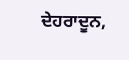ਦੇਹਰਾਦੂਨ,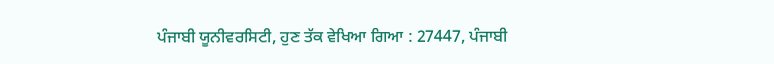ਪੰਜਾਬੀ ਯੂਨੀਵਰਸਿਟੀ, ਹੁਣ ਤੱਕ ਵੇਖਿਆ ਗਿਆ : 27447, ਪੰਜਾਬੀ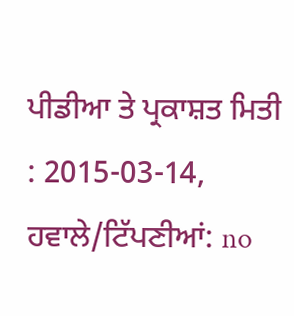ਪੀਡੀਆ ਤੇ ਪ੍ਰਕਾਸ਼ਤ ਮਿਤੀ : 2015-03-14, ਹਵਾਲੇ/ਟਿੱਪਣੀਆਂ: no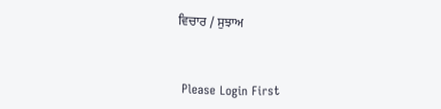ਵਿਚਾਰ / ਸੁਝਾਅ



 Please Login First